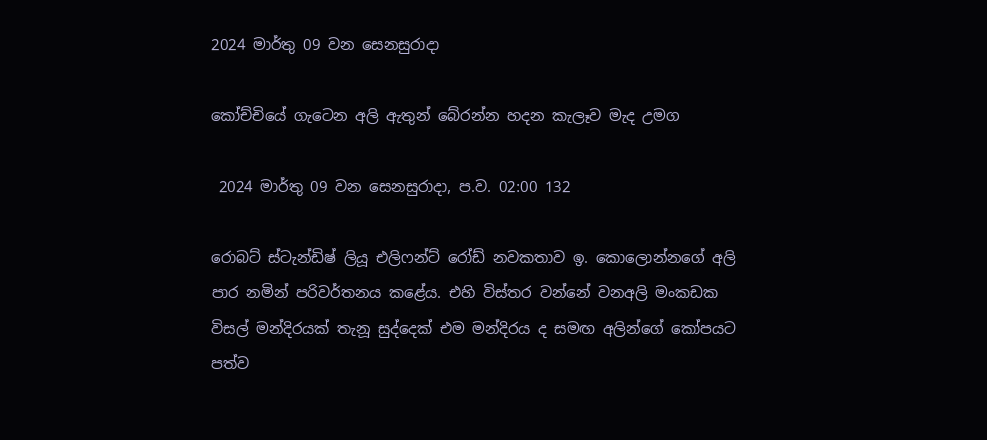2024 මාර්තු 09 වන සෙනසුරාදා

කෝච්චියේ ගැටෙන අලි ඇතුන් බේරන්න හදන කැලෑව මැද උමග

 2024 මාර්තු 09 වන සෙනසුරාදා, ප.ව. 02:00 132

රොබට් ස්ටැන්ඩිෂ් ලියූ එලිෆන්ට් රෝඩ් නවකතාව ඉ. කොලොන්නගේ අලි පාර නමින් පරිවර්තනය කළේය. එහි විස්තර වන්නේ වනඅලි මංකඩක විසල් මන්දිරයක් තැනූ සුද්දෙක් එම මන්දිරය ද සමඟ අලින්ගේ කෝපයට පත්ව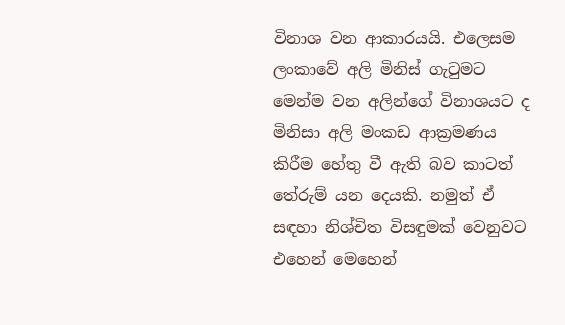විනාශ වන ආකාරයයි. එලෙසම ලංකාවේ අලි මිනිස් ගැටුමට මෙන්ම වන අලින්ගේ විනාශයට ද මිනිසා අලි මංකඩ ආක්‍රමණය කිරීම හේතු වී ඇති බව කාටත් තේරුම් යන දෙයකි. නමුත් ඒ සඳහා නිශ්චිත විසඳුමක් වෙනුවට එහෙන් මෙහෙන්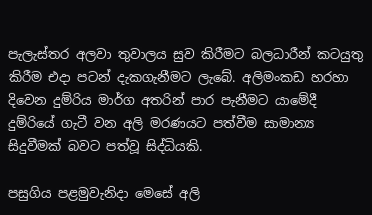පැලැස්තර අලවා තුවාලය සුව කිරීමට බලධාරීන් කටයුතු කිරීම එදා පටන් දැකගැනීමට ලැබේ. අලිමංකඩ හරහා දිවෙන දුම්රිය මාර්ග අතරින් පාර පැනීමට යාමේදී දුම්රියේ ගැටී වන අලි මරණයට පත්වීම සාමාන්‍ය සිදුවීමක් බවට පත්වූ සිද්ධියකි.

පසුගිය පළමුවැනිදා මෙසේ අලි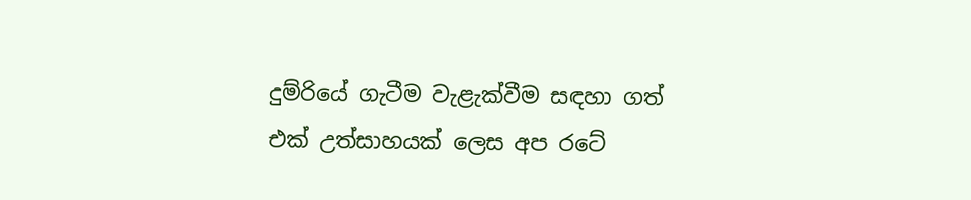දුම්රියේ ගැටීම වැළැක්වීම සඳහා ගත් එක් උත්සාහයක් ලෙස අප රටේ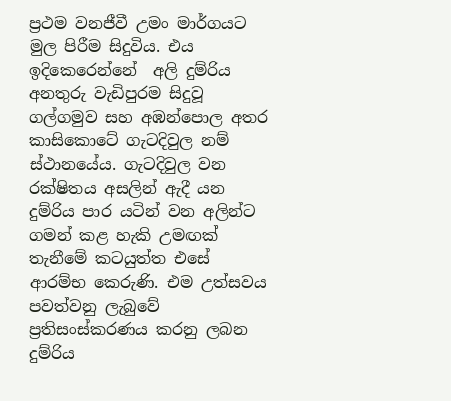ප්‍රථම වනජීවී උමං මාර්ගයට මුල පිරීම සිදුවිය. එය ඉදිකෙරෙන්නේ  අලි දුම්රිය අනතුරු වැඩිපුරම සිදුවූ ගල්ගමුව සහ අඹන්පොල අතර කාසිකොටේ ගැටදිවුල නම් ස්ථානයේය. ගැටදිවුල වන රක්ෂිතය අසලින් ඇදී යන දුම්රිය පාර යටින් වන අලින්ට ගමන් කළ හැකි උමඟක් තැනීමේ කටයුත්ත එසේ ආරම්භ කෙරුණි. එම උත්සවය පවත්වනු ලැබුවේ ප්‍රතිසංස්කරණය කරනු ලබන දුම්රිය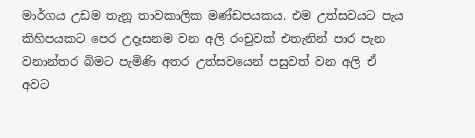මාර්ගය උඩම තැනූ තාවකාලික මණ්ඩපයකය. එම උත්සවයට පැය කිහිපයකට පෙර උදෑසනම වන අලි රංචුවක් එතැනින් පාර පැන වනාන්තර බිමට පැමිණි අතර උත්සවයෙන් පසුවත් වන අලි ඒ අවට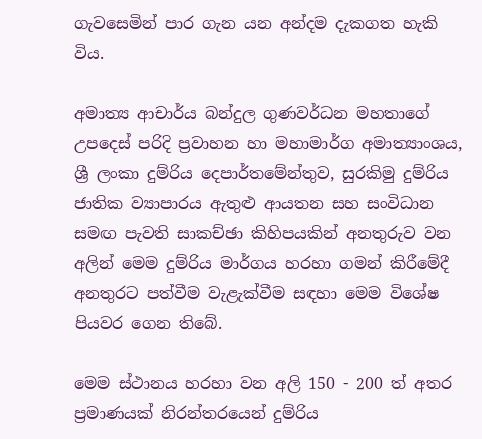ගැවසෙමින් පාර ගැන යන අන්දම දැකගත හැකි විය.

අමාත්‍ය ආචාර්ය බන්දුල ගුණවර්ධන මහතාගේ උපදෙස් පරිදි ප්‍රවාහන හා මහාමාර්ග අමාත්‍යාංශය, ශ්‍රී ලංකා දුම්රිය දෙපාර්තමේන්තුව, සුරකිමු දුම්රිය ජාතික ව්‍යාපාරය ඇතුළු ආයතන සහ සංවිධාන සමඟ පැවති සාකච්ඡා කිහිපයකින් අනතුරුව වන අලින් මෙම දුම්රිය මාර්ගය හරහා ගමන් කිරීමේදී අනතුරට පත්වීම වැළැක්වීම සඳහා මෙම විශේෂ පියවර ගෙන තිබේ.

මෙම ස්ථානය හරහා වන අලි 150 - 200 ත් අතර ප්‍රමාණයක් නිරන්තරයෙන් දුම්රිය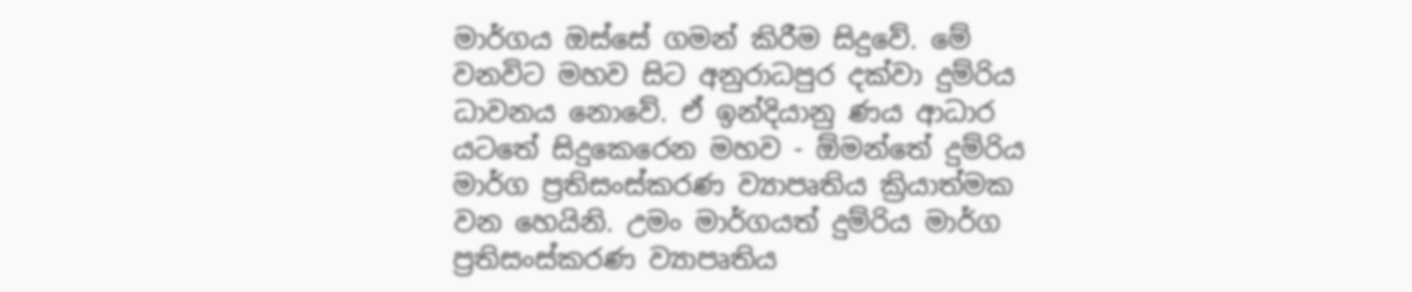මාර්ගය ඔස්සේ ගමන් කිරීම සිදුවේ. මේ වනවිට මහව සිට අනුරාධපුර දක්වා දුම්රිය ධාවනය නොවේ. ඒ ඉන්දියානු ණය ආධාර යටතේ සිදුකෙරෙන මහව - ඕමන්තේ දුම්රිය මාර්ග ප්‍රතිසංස්කරණ ව්‍යාපෘතිය ක්‍රියාත්මක වන හෙයිනි. උමං මාර්ගයත් දුම්රිය මාර්ග ප්‍රතිසංස්කරණ ව්‍යාපෘතිය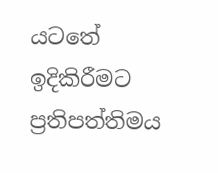යටතේ ඉදිකිරීමට ප්‍රතිපත්තිමය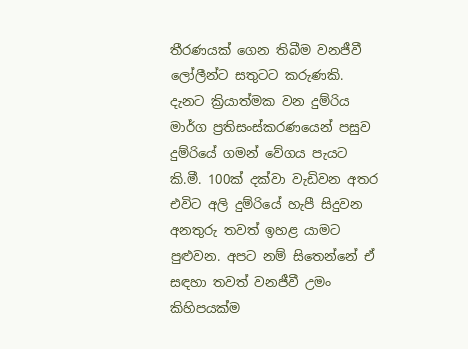තීරණයක් ගෙන තිබීම වනජීවී ලෝලීන්ට සතුටට කරුණකි. දැනට ක්‍රියාත්මක වන දුම්රිය මාර්ග ප්‍රතිසංස්කරණයෙන් පසුව දුම්රියේ ගමන් වේගය පැයට කි.මී. 100ක් දක්වා වැඩිවන අතර එවිට අලි දුම්රියේ හැපී සිදුවන අනතුරු තවත් ඉහළ යාමට පුළුවන. අපට නම් සිතෙන්නේ ඒ සඳහා තවත් වනජීවී උමං කිහිපයක්ම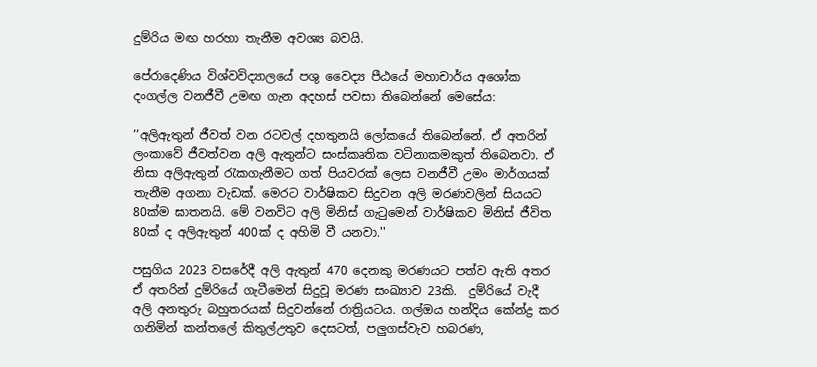දුම්රිය මඟ හරහා තැනීම අවශ්‍ය බවයි.

පේරාදෙණිය විශ්වවිද්‍යාලයේ පශු වෛද්‍ය පීඨයේ මහාචාර්ය අශෝක දංගල්ල වනජීවී උමඟ ගැන අදහස් පවසා තිබෙන්නේ මෙසේය:

‘‘අලිඇතුන් ජීවත් වන රටවල් දහතුනයි ලෝකයේ තිබෙන්නේ. ඒ අතරින් ලංකාවේ ජීවත්වන අලි ඇතුන්ට සංස්කෘතික වටිනාකමකුත් තිබෙනවා. ඒ නිසා අලිඇතුන් රැකගැනීමට ගත් පියවරක් ලෙස වනජීවී උමං මාර්ගයක් තැනීම අගනා වැඩක්. මෙරට වාර්ෂිකව සිදුවන අලි මරණවලින් සියයට 80ක්ම ඝාතනයි. මේ වනවිට අලි මිනිස් ගැටුමෙන් වාර්ෂිකව මිනිස් ජීවිත 80ක් ද අලිඇතුන් 400ක් ද අහිමි වී යනවා.''

පසුගිය 2023 වසරේදී අලි ඇතුන් 470 දෙනකු මරණයට පත්ව ඇති අතර ඒ අතරින් දුම්රියේ ගැටීමෙන් සිදුවූ මරණ සංඛ්‍යාව 23කි.  දුම්රියේ වැදී අලි අනතුරු බහුතරයක් සිදුවන්නේ රාත්‍රියටය. ගල්ඔය හන්දිය කේන්ද්‍ර කර ගනිමින් කන්තලේ කිතුල්උතුව දෙසටත්, පලුගස්වැව හබරණ,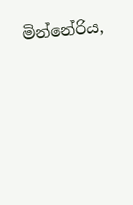මින්නේරිය,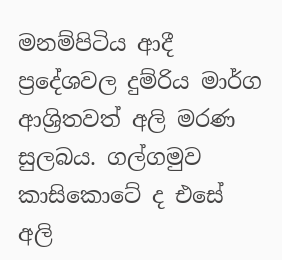මනම්පිටිය ආදී ප්‍රදේශවල දුම්රිය මාර්ග ආශ්‍රිතවත් අලි මරණ සුලබය. ගල්ගමුව කාසිකොටේ ද එසේ අලි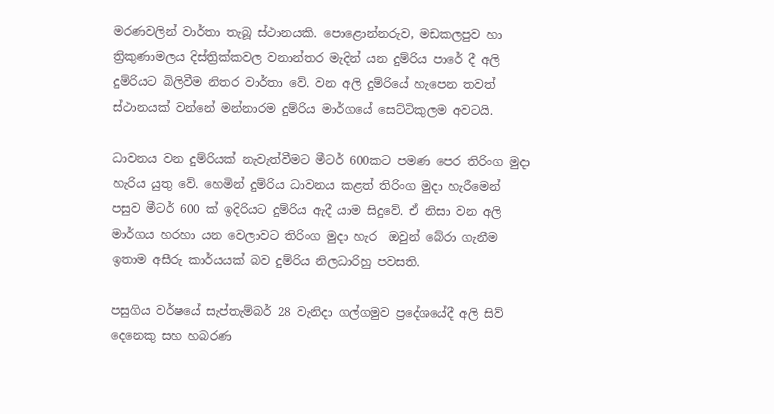මරණවලින් වාර්තා තැබූ ස්ථානයකි. පොළොන්නරුව, මඩකලපුව හා ත්‍රිකුණාමලය දිස්ත්‍රික්කවල වනාන්තර මැදින් යන දුම්රිය පාරේ දී අලි දුම්රියට බිලිවීම නිතර වාර්තා වේ. වන අලි දුම්රියේ හැපෙන තවත් ස්ථානයක් වන්නේ මන්නාරම දුම්රිය මාර්ගයේ සෙට්ටිකුලම අවටයි.

ධාවනය වන දුම්රියක් නැවැත්වීමට මීටර් 600කට පමණ පෙර තිරිංග මුදා හැරිය යුතු වේ. හෙමින් දුම්රිය ධාවනය කළත් තිරිංග මුදා හැරීමෙන් පසුව මීටර් 600 ක් ඉදිරියට දුම්රිය ඇදී යාම සිදුවේ. ඒ නිසා වන අලි මාර්ගය හරහා යන වෙලාවට තිරිංග මුදා හැර  ඔවුන් බේරා ගැනීම ඉතාම අසීරු කාර්යයක් බව දුම්රිය නිලධාරිහු පවසති.

පසුගිය වර්ෂයේ සැප්තැම්බර් 28 වැනිදා ගල්ගමුව ප්‍රදේශයේදී අලි සිව් දෙනෙකු සහ හබරණ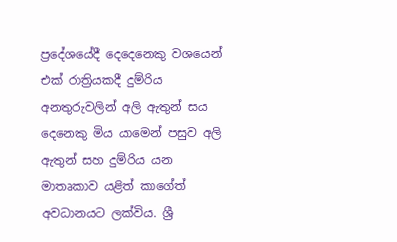ප්‍රදේශයේදී දෙදෙනෙකු වශයෙන් එක් රාත්‍රියකදී දුම්රිය අනතුරුවලින් අලි ඇතුන් සය දෙනෙකු මිය යාමෙන් පසුව අලි ඇතුන් සහ දුම්රිය යන මාතෘකාව යළිත් කාගේත් අවධානයට ලක්විය. ශ්‍රී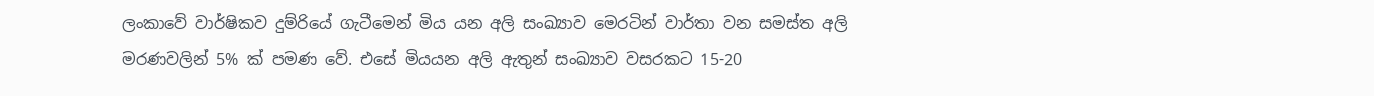ලංකාවේ වාර්ෂිකව දුම්රියේ ගැටීමෙන් මිය යන අලි සංඛ්‍යාව මෙරටින් වාර්තා වන සමස්ත අලි මරණවලින් 5% ක් පමණ වේ. එසේ මියයන අලි ඇතුන් සංඛ්‍යාව වසරකට 15-20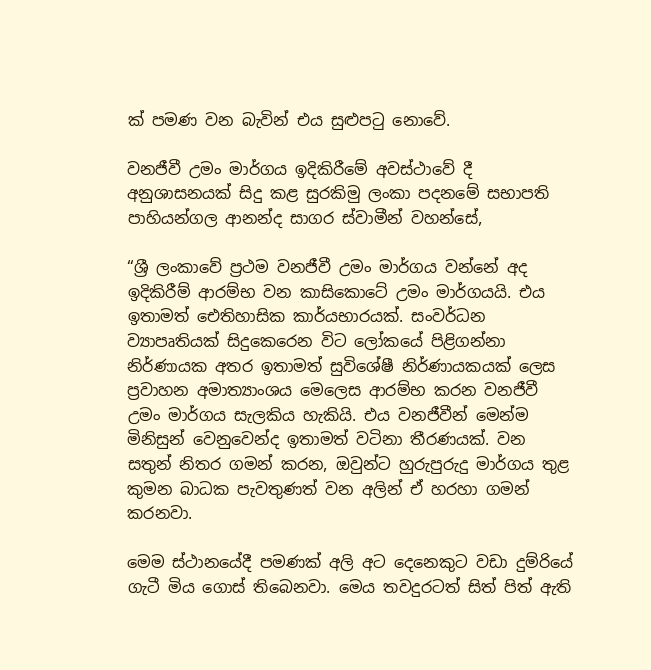ක් පමණ වන බැවින් එය සුළුපටු නොවේ.

වනජීවී උමං මාර්ගය ඉදිකිරීමේ අවස්ථාවේ දී අනුශාසනයක් සිදු කළ සුරකිමු ලංකා පදනමේ සභාපති පාහියන්ගල ආනන්ද සාගර ස්වාමීන් වහන්සේ,

“ශ්‍රී ලංකාවේ ප්‍රථම වනජීවී උමං මාර්ගය වන්නේ අද ඉදිකිරීම් ආරම්භ වන කාසිකොටේ උමං මාර්ගයයි. එය ඉතාමත් ඓතිහාසික කාර්යභාරයක්. සංවර්ධන ව්‍යාපෘතියක් සිදුකෙරෙන විට ලෝකයේ පිළිගන්නා නිර්ණායක අතර ඉතාමත් සුවිශේෂී නිර්ණායකයක් ලෙස ප්‍රවාහන අමාත්‍යාංශය මෙලෙස ආරම්භ කරන වනජීවී උමං මාර්ගය සැලකිය හැකියි. එය වනජීවීන් මෙන්ම මිනිසුන් වෙනුවෙන්ද ඉතාමත් වටිනා තීරණයක්. වන සතුන් නිතර ගමන් කරන, ඔවුන්ට හුරුපුරුදු මාර්ගය තුළ කුමන බාධක පැවතුණත් වන අලින් ඒ හරහා ගමන් කරනවා.

මෙම ස්ථානයේදී පමණක් අලි අට දෙනෙකුට වඩා දුම්රියේ ගැටී මිය ගොස් තිබෙනවා. මෙය තවදුරටත් සිත් පිත් ඇති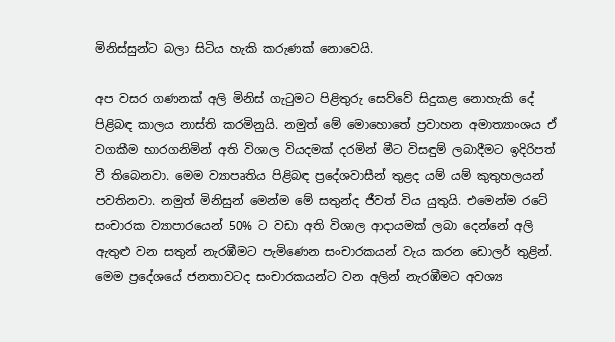මිනිස්සුන්ට බලා සිටිය හැකි කරුණක් නොවෙයි.

අප වසර ගණනක් අලි මිනිස් ගැටුමට පිළිතුරු සෙව්වේ සිදුකළ නොහැකි දේ පිළිබඳ කාලය නාස්ති කරමිනුයි. නමුත් මේ මොහොතේ ප්‍රවාහන අමාත්‍යාංශය ඒ වගකීම භාරගනිමින් අති විශාල වියදමක් දරමින් මීට විසඳුම් ලබාදීමට ඉදිරිපත් වී තිබෙනවා. මෙම ව්‍යාපෘතිය පිළිබඳ ප්‍රදේශවාසීන් තුළද යම් යම් කුතුහලයන් පවතිනවා. නමුත් මිනිසුන් මෙන්ම මේ සතුන්ද ජීවත් විය යුතුයි. එමෙන්ම රටේ සංචාරක ව්‍යාපාරයෙන් 50% ට වඩා අති විශාල ආදායමක් ලබා දෙන්නේ අලි ඇතුළු වන සතුන් නැරඹීමට පැමිණෙන සංචාරකයන් වැය කරන ඩොලර් තුළින්. මෙම ප්‍රදේශයේ ජනතාවටද සංචාරකයන්ට වන අලින් නැරඹීමට අවශ්‍ය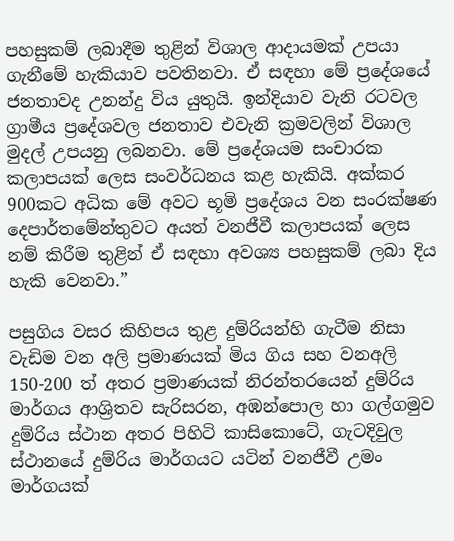පහසුකම් ලබාදීම තුළින් විශාල ආදායමක් උපයා ගැනීමේ හැකියාව පවතිනවා. ඒ සඳහා මේ ප්‍රදේශයේ ජනතාවද උනන්දු විය යුතුයි. ඉන්දියාව වැනි රටවල ග්‍රාමීය ප්‍රදේශවල ජනතාව එවැනි ක්‍රමවලින් විශාල මුදල් උපයනු ලබනවා. මේ ප්‍රදේශයම සංචාරක කලාපයක් ලෙස සංවර්ධනය කළ හැකියි. අක්කර 900කට‍ අධික මේ අවට භූමි ප්‍රදේශය වන සංරක්ෂණ දෙපාර්තමේන්තුවට අයත් වනජීවී කලාපයක් ලෙස නම් කිරීම තුළින් ඒ සඳහා අවශ්‍ය පහසුකම් ලබා දිය හැකි වෙනවා.”

පසුගිය වසර කිහිපය තුළ දුම්රියන්හි ගැටීම නිසා වැඩිම වන අලි ප්‍රමාණයක් මිය ගිය සහ වනඅලි 150-200 ත් අතර ප්‍රමාණයක් නිරන්තරයෙන් දුම්රිය මාර්ගය ආශ්‍රිතව සැරිසරන, අඹන්පොල හා ගල්ගමුව දුම්රිය ස්ථාන අතර පිහිටි කාසිකොටේ, ගැටදිවුල  ස්ථානයේ දුම්රිය මාර්ගයට යටින් වනජීවී උමං මාර්ගයක්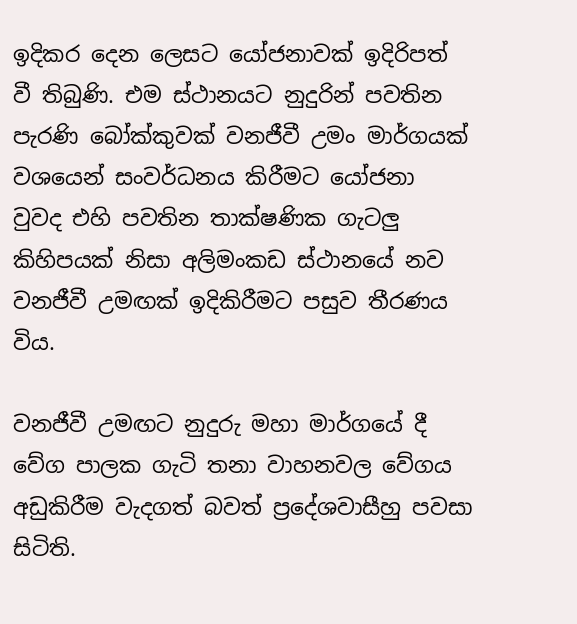ඉදිකර දෙන ලෙසට යෝජනාවක් ඉදිරිපත් වී තිබුණි. එම ස්ථානයට නුදුරින් පවතින පැරණි බෝක්කුවක් වනජීවී උමං මාර්ගයක් වශයෙන් සංවර්ධනය කිරීමට යෝජනා වුවද එහි පවතින තාක්ෂණික ගැටලු කිහිපයක් නිසා අලිමංකඩ ස්ථානයේ නව වනජීවී උමඟක් ඉදිකිරීමට පසුව තීරණය විය.

වනජීවී උමඟට නුදුරු මහා මාර්ගයේ දී වේග පාලක ගැටි තනා වාහනවල වේගය අඩුකිරීම වැදගත් බවත් ප්‍රදේශවාසීහු පවසා සිටිති.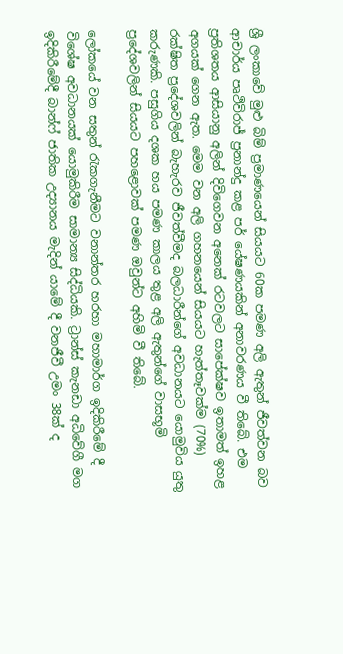ශ්‍රී ලංකාවේ මුළු බිම් ප්‍රමාණයෙන් සියයට 60ක පමණ අලි ඇතුන් ජීවත්වන බව ආචාර්ය පෘථිවිරාජ් ප්‍රනාන්දු කළ පර් යේෂණයකින් අනාවරණය වී තිබේ. එම ප්‍රතිශතය ආසියානු අලින් දිවිගෙවන අනෙක් රටවලට සාපේක්ෂව ඉතාමත් ඉහළ අගයක් ගෙන ඇත. මෙම වන අලි ගහනයෙන් සියයට හැත්තෑවක්ම (70%) රක්ෂිත ප්‍රදේශවලින් බැහැරව ජීවත්වීමද බලධාරීන්ගේ අවධානයට යොමුවිය යුතු කරුණකි. පසුගිය දශක හය පමණ කාලය තුළ අලි ඇතුන්ගේ වාසභූමි ප්‍රදේශවලින් සියයට පහළොවක් පමණ ඔවුන්ට අහිමි වී තිබේ.

ලෝකයේ වන සතුන් රැකගැනීමට වනාන්තර හරහා මහාමාර්ග ඉදිකිරීමේ දී විශේෂ අවධානයක් යොමුකිරීම සාමාන්‍ය සිද්ධියකි. ට්‍රාන්ස් කැනඩා අධිවේගී මග ඉදිකිරීමේදී බාන්ෆ් ජාතික උද්‍යානය මැදින් යාමේ දී වනජීවී උමං 38ක් ද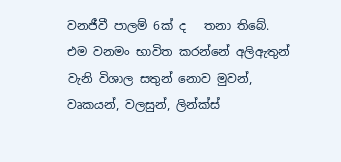වනජීවී පාලම් 6ක් ද   තනා තිබේ. එම වනමං භාවිත කරන්නේ අලිඇතුන් වැනි විශාල සතුන් නොව මුවන්, වෘකයන්, වලසුන්, ලින්ක්ස්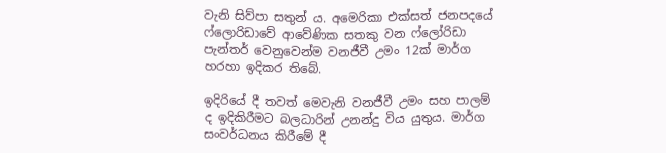වැනි සිව්පා සතුන් ය. අමෙරිකා එක්සත් ජනපදයේ ෆ්ලොරිඩාවේ ආවේණික සතකු වන ෆ්ලෝරිඩා පැන්තර් වෙනුවෙන්ම වනජීවී උමං 12ක් මාර්ග හරහා ඉදිකර තිබේ.

ඉදිරියේ දී තවත් මෙවැනි වනජීවී උමං සහ පාලම් ද ඉදිකිරීමට බලධාරින් උනන්දු විය යුතුය. මාර්ග සංවර්ධනය කිරීමේ දී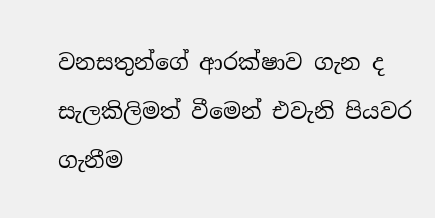වනසතුන්ගේ ආරක්ෂාව ගැන ද සැලකිලිමත් වීමෙන් එවැනි පියවර ගැනීම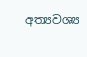අත්‍යවශ්‍ය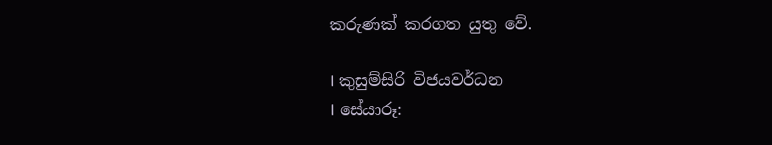කරුණක් කරගත යුතු වේ.

I කුසුම්සිරි විජයවර්ධන
I සේයාරූ: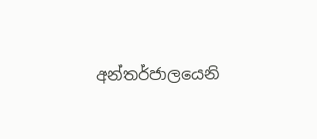අන්තර්ජාලයෙනි